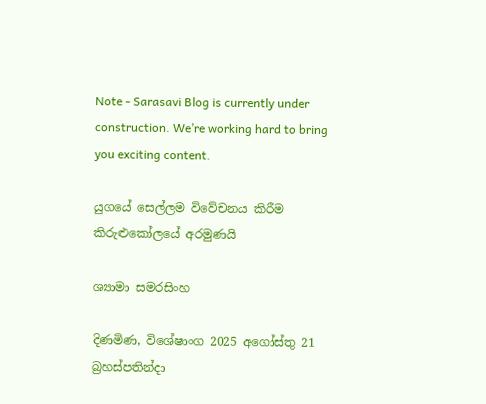Note - Sarasavi Blog is currently under construction. We’re working hard to bring you exciting content.

යුගයේ සෙල්ලම විවේචනය කිරීම කිරුළුකෝලයේ අරමුණයි

ශ්‍යාමා සමරසිංහ

දිණමිණ, විශේෂාංග 2025 අගෝස්තු 21 බ්‍රහස්පතින්දා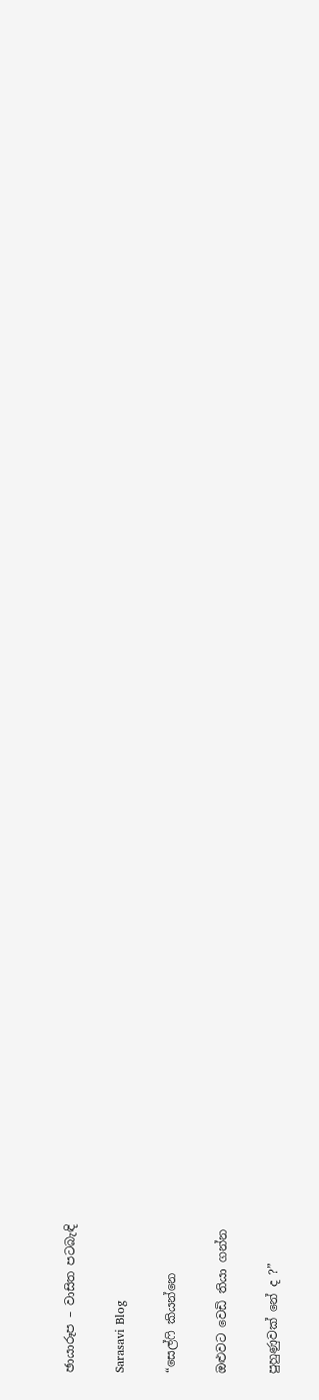ඡායාරූප – වාසිත පටබැඳි

Sarasavi Blog

“සෙල්ෆි කියන්නෙ

ඔළුවට වෙඩි තියා ගන්න

පුහුණුවක් නේ ද ?”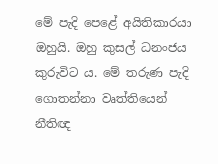මේ පැදි පෙළේ අයිතිකාරයා ඔහුයි. ඔහු කුසල් ධනංජය කුරුවිට ය. මේ තරුණ පැදි ගොතන්නා වෘත්තියෙන් නීතිඥ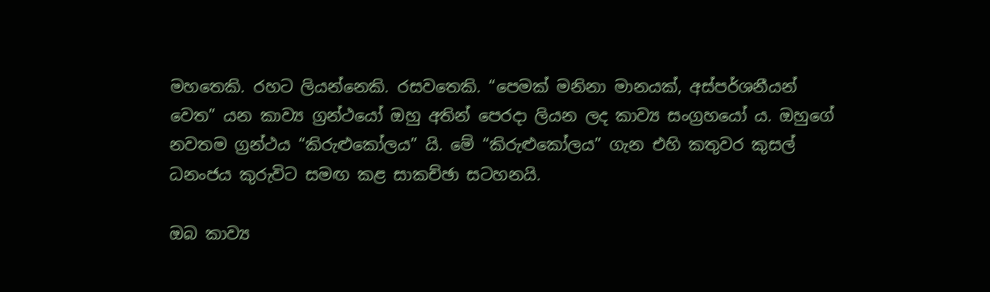මහතෙකි. රහට ලියන්නෙකි. රසවතෙකි. “පෙමක් මනිනා මානයක්, අස්පර්ශනීයන් වෙත” යන කාව්‍ය ග්‍රන්ථයෝ ඔහු අතින් පෙරදා ලියන ලද කාව්‍ය සංග්‍රහයෝ ය. ඔහුගේ නවතම ග්‍රන්ථය “කිරුළුකෝලය” යි. මේ “කිරුළුකෝලය” ගැන එහි කතුවර කුසල් ධනංජය කුරුවිට සමඟ කළ සාකච්ඡා සටහනයි.

ඔබ කාව්‍ය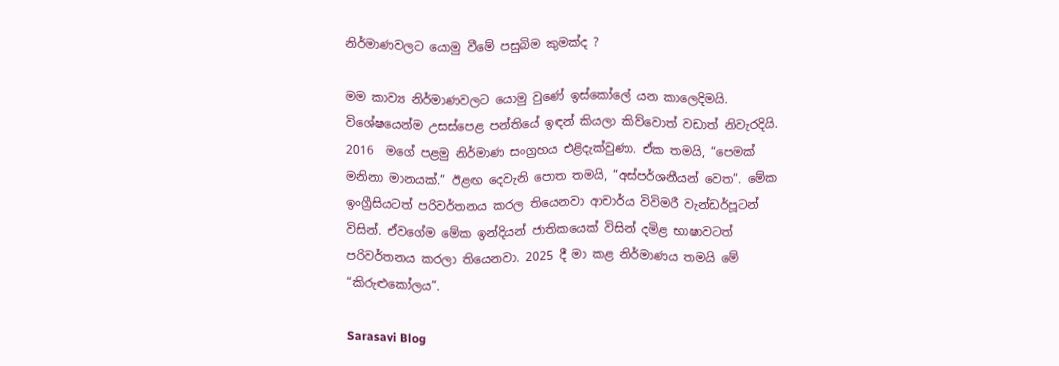නිර්මාණවලට යොමු වීමේ පසුබිම කුමක්ද ?

මම කාව්‍ය නිර්මාණවලට යොමු වුණේ ඉස්කෝලේ යන කාලෙදිමයි. විශේෂයෙන්ම උසස්පෙළ පන්තියේ ඉඳන් කියලා කිව්වොත් වඩාත් නිවැරදියි. 2016  මගේ පළමු නිර්මාණ සංග්‍රහය එළිදැක්වුණා. ඒක තමයි, “පෙමක් මනිනා මානයක්.” ඊළඟ දෙවැනි පොත තමයි, “අස්පර්ශනීයන් වෙත”. මේක ඉංග්‍රීසියටත් පරිවර්තනය කරල තියෙනවා ආචාර්ය විවිමරී වැන්ඩර්පූටන් විසින්. ඒවගේම මේක ඉන්දියන් ජාතිකයෙක් විසින් දමිළ භාෂාවටත් පරිවර්තනය කරලා තියෙනවා. 2025 දී මා කළ නිර්මාණය තමයි මේ “කිරුළුකෝලය”.

Sarasavi Blog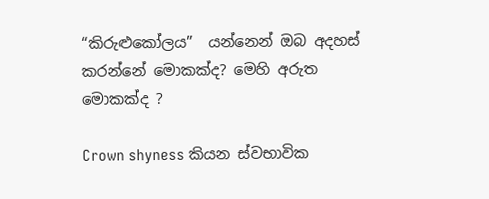“කිරුළුකෝලය”  යන්නෙන් ඔබ අදහස් කරන්නේ මොකක්ද? මෙහි අරුත මොකක්ද ?

Crown shyness කියන ස්වභාවික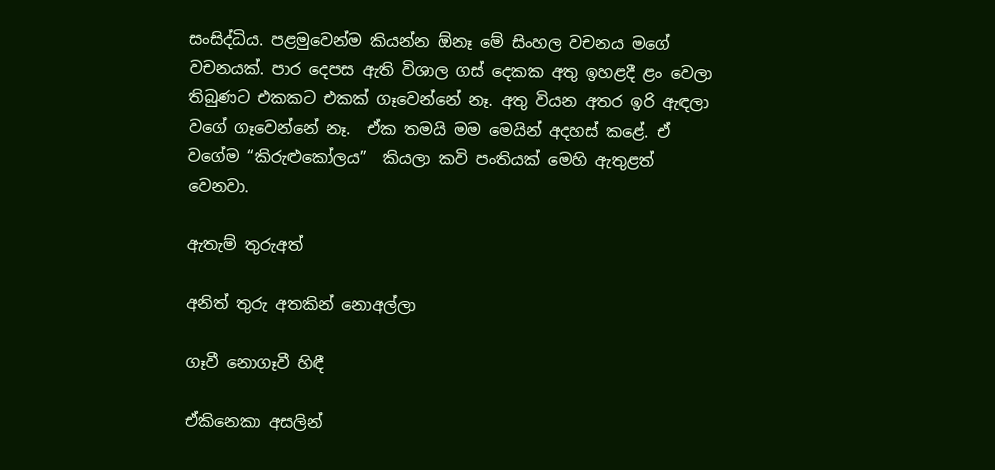සංසිද්ධිය. පළමුවෙන්ම කියන්න ඕනෑ මේ සිංහල වචනය මගේ වචනයක්. පාර දෙපස ඇති විශාල ගස් දෙකක අතු ඉහළදී ළං වෙලා තිබුණට එකකට එකක් ගෑවෙන්නේ නෑ. අතු වියන අතර ඉරි ඇඳලා වගේ ගෑවෙන්නේ නෑ.  ඒක තමයි මම මෙයින් අදහස් කළේ. ඒ වගේම “කිරුළුකෝලය”  කියලා කවි පංතියක් මෙහි ඇතුළත් වෙනවා.

ඇතැම් තුරුඅත්

අනිත් තුරු අතකින් නොඅල්ලා

ගෑවී නොගෑවී හිඳී

ඒකිනෙකා අසලින්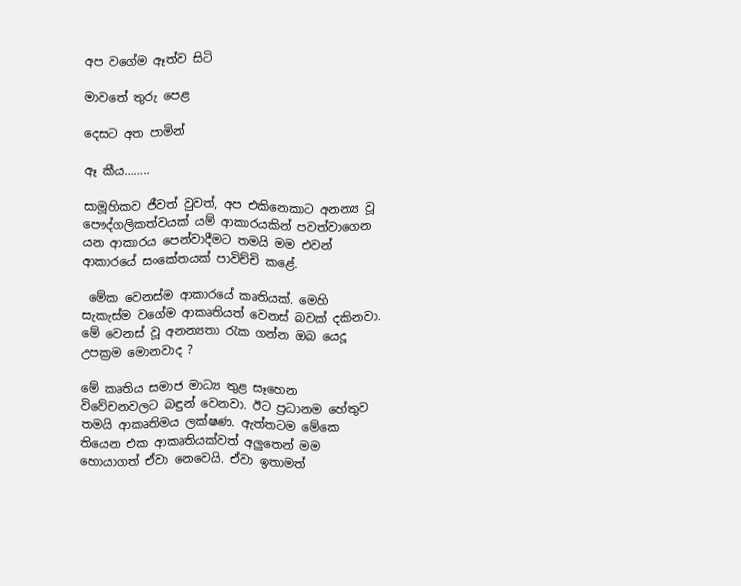අප වගේම ඈත්ව සිටි

මාවතේ තුරු පෙළ

දෙසට අත පාමින්

ඈ කීය……..

සාමූහිකව ජීවත් වුවත්, අප එකිනෙකාට අනන්‍ය වූ පෞද්ගලිකත්වයක් යම් ආකාරයකින් පවත්වාගෙන යන ආකාරය පෙන්වාදීමට තමයි මම එවන් ආකාරයේ සංකේතයක් පාවිච්චි කළේ.

 මේක වෙනස්ම ආකාරයේ කෘතියක්. මෙහි සැකැස්ම වගේම ආකෘතියත් වෙනස් බවක් දකිනවා. මේ වෙනස් වූ අනන්‍යතා රැක ගන්න ඔබ යෙදූ උපක්‍රම මොනවාද ?

මේ කෘතිය සමාජ මාධ්‍ය තුළ සෑහෙන විවේචනවලට බඳුන් වෙනවා. ඊට ප්‍රධානම හේතුව තමයි ආකෘතිමය ලක්ෂණ. ඇත්තටම මේකෙ තියෙන එක ආකෘතියක්වත් අලුතෙන් මම හොයාගත් ඒවා නෙවෙයි. ඒවා ඉතාමත්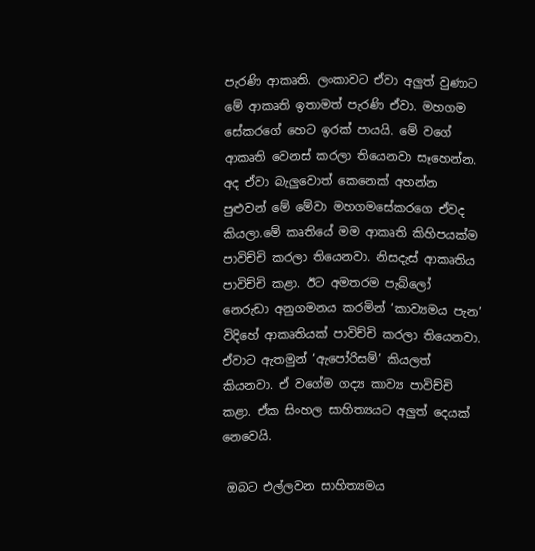පැරණි ආකෘති. ලංකාවට ඒවා අලුත් වුණාට මේ ආකෘති ඉතාමත් පැරණි ඒවා. මහගම සේකරගේ හෙට ඉරක් පායයි. මේ වගේ ආකෘති වෙනස් කරලා තියෙනවා සෑහෙන්න. අද ඒවා බැලුවොත් කෙනෙක් අහන්න පුළුවන් මේ මේවා මහගමසේකරගෙ ඒවද කියලා.මේ කෘතියේ මම ආකෘති කිහිපයක්ම පාවිච්චි කරලා තියෙනවා. නිසදැස් ආකෘතිය පාවිච්චි කළා. ඊට අමතරම පැබ්ලෝ නෙරුඩා අනුගමනය කරමින් ‘කාව්‍යමය පැන’ විදිහේ ආකෘතියක් පාවිච්චි කරලා තියෙනවා. ඒවාට ඇතමුන් ‘ඇපෝරිසම්’ කියලත් කියනවා. ඒ වගේම ගද්‍ය කාව්‍ය පාවිච්චි කළා. ඒක සිංහල සාහිත්‍යයට අලුත් දෙයක් නෙවෙයි.

 ඔබට එල්ලවන සාහිත්‍යමය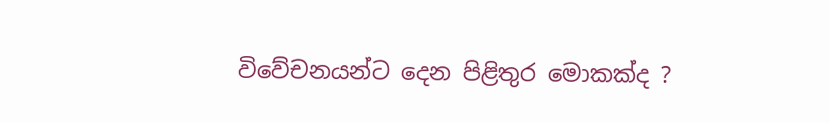විවේචනයන්ට දෙන පිළිතුර මොකක්ද ?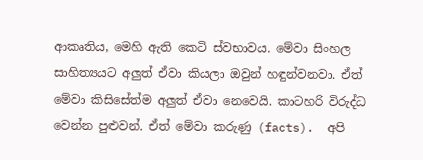ආකෘතිය, මෙහි ඇති කෙටි ස්වභාවය. මේවා සිංහල සාහිත්‍යයට අලුත් ඒවා කියලා ඔවුන් හඳුන්වනවා. ඒත් මේවා කිසිසේත්ම අලුත් ඒවා නෙවෙයි. කාටහරි විරුද්ධ වෙන්න පුළුවන්. ඒත් මේවා කරුණු (facts).  අපි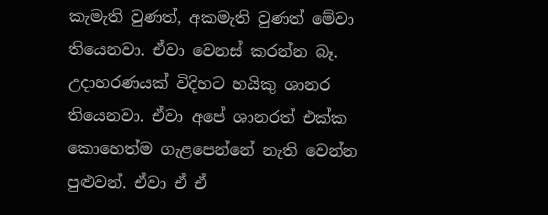කැමැති වුණත්, අකමැති වුණත් මේවා තියෙනවා. ඒවා වෙනස් කරන්න බෑ. උදාහරණයක් විදිහට හයිකු ශානර තියෙනවා. ඒවා අපේ ශානරත් එක්ක කොහෙත්ම ගැළපෙන්නේ නැති වෙන්න පුළුවන්. ඒවා ඒ ඒ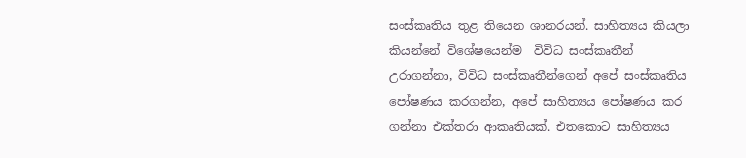සංස්කෘතිය තුළ තියෙන ශානරයන්. සාහිත්‍යය කියලා කියන්නේ විශේෂයෙන්ම  විවිධ සංස්කෘතීන් උරාගන්නා, විවිධ සංස්කෘතීන්ගෙන් අපේ සංස්කෘතිය පෝෂණය කරගන්න, අපේ සාහිත්‍යය පෝෂණය කර ගන්නා එක්තරා ආකෘතියක්. එතකොට සාහිත්‍යය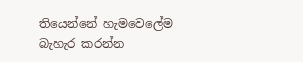තියෙන්නේ හැමවෙලේම බැහැර කරන්න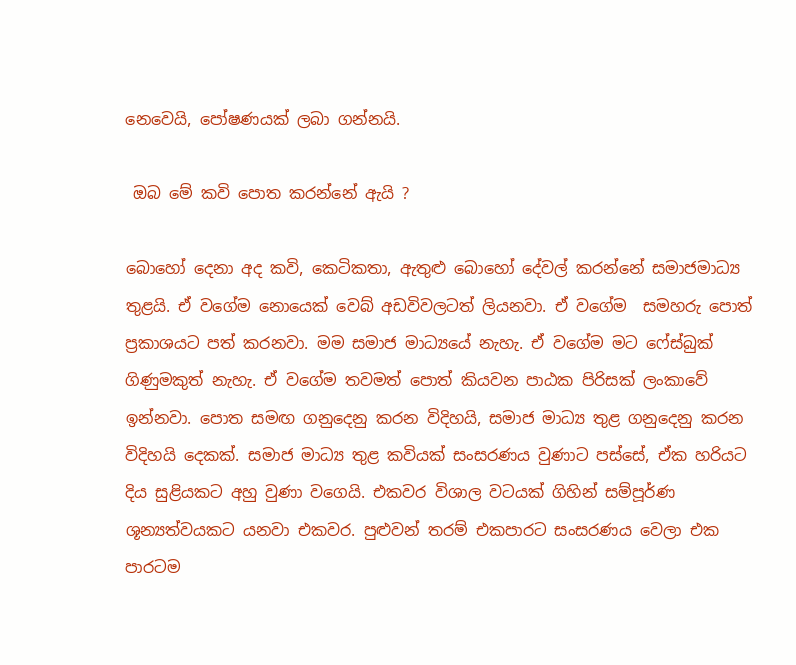නෙවෙයි, පෝෂණයක් ලබා ගන්නයි.

 ඔබ මේ කවි පොත කරන්නේ ඇයි ?

බොහෝ දෙනා අද කවි, කෙටිකතා, ඇතුළු බොහෝ දේවල් කරන්නේ සමාජමාධ්‍ය තුළයි. ඒ වගේම නොයෙක් වෙබ් අඩවිවලටත් ලියනවා. ඒ වගේම  සමහරු පොත් ප්‍රකාශයට පත් කරනවා. මම සමාජ මාධ්‍යයේ නැහැ. ඒ වගේම මට ෆේස්බුක් ගිණුමකුත් නැහැ. ඒ වගේම තවමත් පොත් කියවන පාඨක පිරිසක් ලංකාවේ ඉන්නවා. පොත සමඟ ගනුදෙනු කරන විදිහයි, සමාජ මාධ්‍ය තුළ ගනුදෙනු කරන විදිහයි දෙකක්. සමාජ මාධ්‍ය තුළ කවියක් සංසරණය වුණාට පස්සේ, ඒක හරියට දිය සුළියකට අහු වුණා වගෙයි. එකවර විශාල වටයක් ගිහින් සම්පූර්ණ ශූන්‍යත්වයකට යනවා එකවර. පුළුවන් තරම් එකපාරට සංසරණය වෙලා එක පාරටම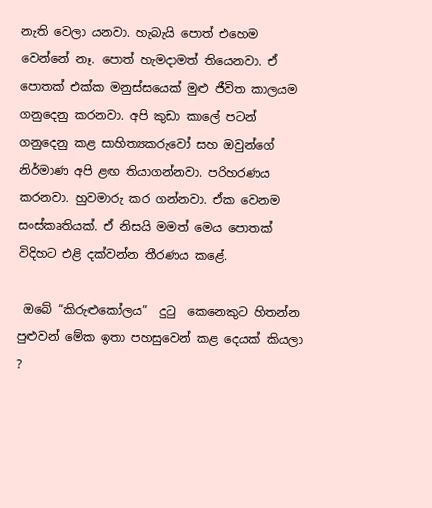නැති වෙලා යනවා. හැබැයි පොත් එහෙම වෙන්නේ නෑ. පොත් හැමදාමත් තියෙනවා. ඒ පොතක් එක්ක මනුස්සයෙක් මුළු ජීවිත කාලයම ගනුදෙනු කරනවා. අපි කුඩා කාලේ පටන් ගනුදෙනු කළ සාහිත්‍යකරුවෝ සහ ඔවුන්ගේ නිර්මාණ අපි ළඟ තියාගන්නවා. පරිහරණය කරනවා. හුවමාරු කර ගන්නවා. ඒක වෙනම සංස්කෘතියක්. ඒ නිසයි මමත් මෙය පොතක් විදිහට එළි දක්වන්න තීරණය කළේ.

 ඔබේ “කිරුළුකෝලය”  දුටු  කෙනෙකුට හිතන්න පුළුවන් මේක ඉතා පහසුවෙන් කළ දෙයක් කියලා ?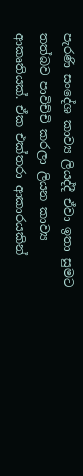පැරණි සංදේශ කාව්‍ය ලියද්දී ඒවා ඉතා සුමට තත්බව පාවිච්චි කරලා ලියන කාව්‍ය ආකෘතියක්. ඒක එක්තරා ආකාරයකින්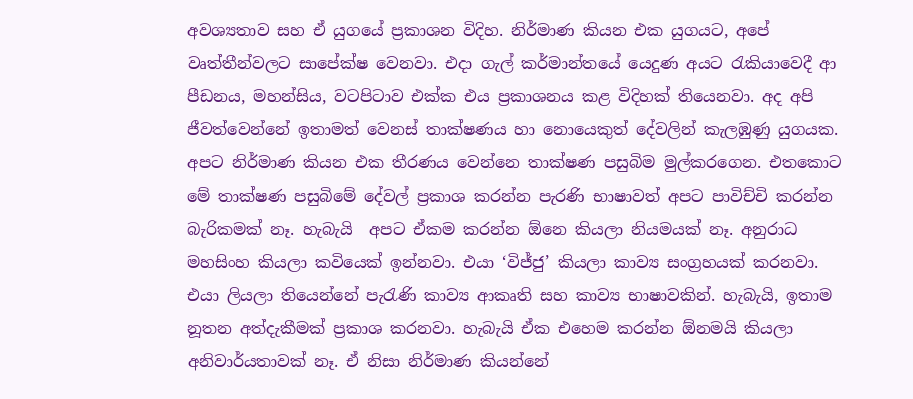අවශ්‍යතාව සහ ඒ යුගයේ ප්‍රකාශන විදිහ. නිර්මාණ කියන එක යුගයට, අපේ වෘත්තීන්වලට සාපේක්ෂ වෙනවා. එදා ගැල් කර්මාන්තයේ යෙදුණ අයට රැකියාවෙදී ආ පීඩනය, මහන්සිය, වටපිටාව එක්ක එය ප්‍රකාශනය කළ විදිහක් තියෙනවා. අද අපි ජීවත්වෙන්නේ ඉතාමත් වෙනස් තාක්ෂණය හා නොයෙකුත් දේවලින් කැලඹුණු යුගයක. අපට නිර්මාණ කියන එක තීරණය වෙන්නෙ තාක්ෂණ පසුබිම මුල්කරගෙන. එතකොට මේ තාක්ෂණ පසුබිමේ දේවල් ප්‍රකාශ කරන්න පැරණි භාෂාවත් අපට පාවිච්චි කරන්න බැරිකමක් නෑ. හැබැයි  අපට ඒකම කරන්න ඕනෙ කියලා නියමයක් නෑ. අනුරාධ මහසිංහ කියලා කවියෙක් ඉන්නවා. එයා ‘විජ්ජු’ කියලා කාව්‍ය සංග්‍රහයක් කරනවා. එයා ලියලා තියෙන්නේ පැරැණි කාව්‍ය ආකෘති සහ කාව්‍ය භාෂාවකින්. හැබැයි, ඉතාම නූතන අත්දැකීමක් ප්‍රකාශ කරනවා. හැබැයි ඒක එහෙම කරන්න ඕනමයි කියලා අනිවාර්යතාවක් නෑ. ඒ නිසා නිර්මාණ කියන්නේ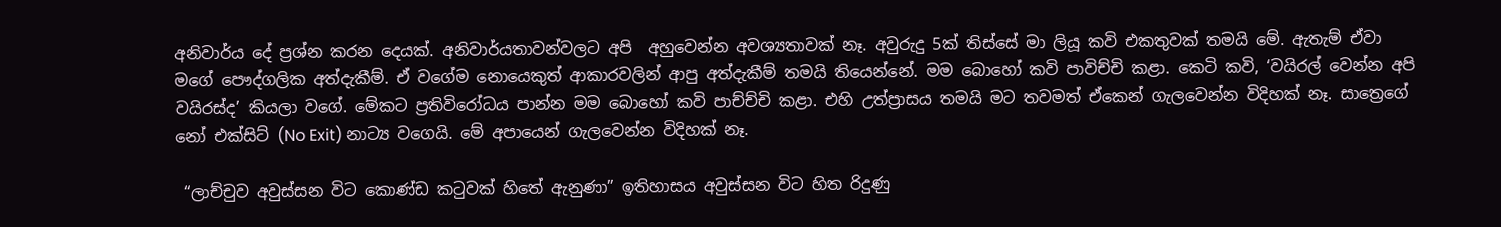අනිවාර්ය දේ ප්‍රශ්න කරන දෙයක්. අනිවාර්යතාවන්වලට අපි  අහුවෙන්න අවශ්‍යතාවක් නෑ. අවුරුදු 5ක් තිස්සේ මා ලියූ කවි එකතුවක් තමයි මේ. ඇතැම් ඒවා මගේ පෞද්ගලික අත්දැකීම්. ඒ වගේම නොයෙකුත් ආකාරවලින් ආපු අත්දැකීම් තමයි තියෙන්නේ. මම බොහෝ කවි පාවිච්චි කළා. කෙටි කවි, ‘වයිරල් වෙන්න අපි වයිරස්ද’ කියලා වගේ. මේකට ප්‍රතිවිරෝධය පාන්න මම බොහෝ කවි පාච්ච්චි කළා. එහි උත්ප්‍රාසය තමයි මට තවමත් ඒකෙන් ගැලවෙන්න විදිහක් නෑ. සාත්‍රෙගේ නෝ එක්සිට් (No Exit) නාට්‍ය වගෙයි. මේ අපායෙන් ගැලවෙන්න විදිහක් නෑ.

 “ලාච්චුව අවුස්සන විට කොණ්ඩ කටුවක් හිතේ ඇනුණා” ඉතිහාසය අවුස්සන විට හිත රිදුණු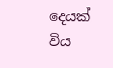දෙයක් විය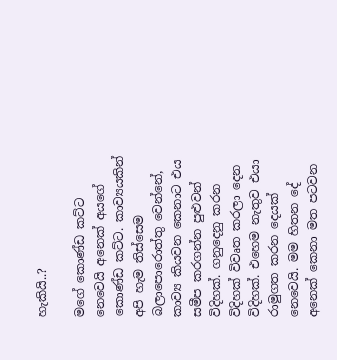හැකියි..?

මගේ කොණ්ඩ කට්ට නෙවෙයි අනෙක් අයගේ කොණ්ඩ කට්ට. කාව්‍යයකින් අපි හැම තිස්සෙම බලාපොරොත්තු වෙන්නේ, කාව්‍ය කියවන කෙනාට එය සමීප කරගන්න පුළුවන් විදිහක්. ගනුදෙනු කරන විදිහක් විවෘත කරලා දෙන විදිහක්. එහෙම නැතුව එයා රාමුගත කරන දෙයක් නෙවෙයි. මම හිතන දේ අනෙක් කෙනා මත පටවන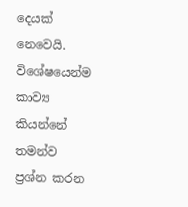දෙයක් නෙවෙයි. විශේෂයෙන්ම කාව්‍ය කියන්නේ තමන්ව ප්‍රශ්න කරන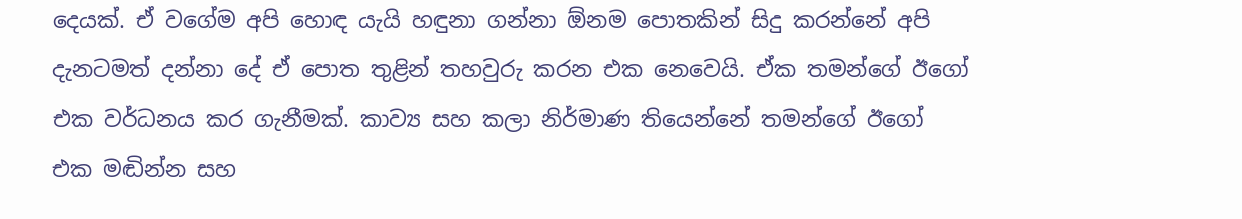දෙයක්. ඒ වගේම අපි හොඳ යැයි හඳුනා ගන්නා ඕනම පොතකින් සිදු කරන්නේ අපි දැනටමත් දන්නා දේ ඒ පොත තුළින් තහවුරු කරන එක නෙවෙයි. ඒක තමන්ගේ ඊගෝ එක වර්ධනය කර ගැනීමක්. කාව්‍ය සහ කලා නිර්මාණ තියෙන්නේ තමන්ගේ ඊගෝ එක මඬින්න සහ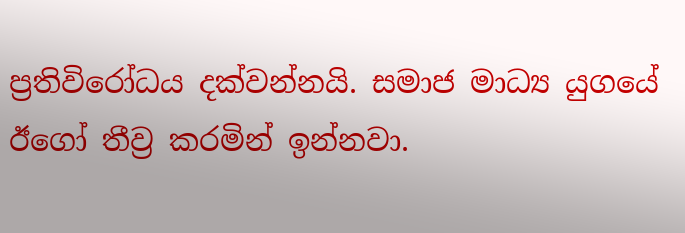ප්‍රතිවිරෝධය දක්වන්නයි. සමාජ මාධ්‍ය යුගයේ ඊගෝ තීව්‍ර කරමින් ඉන්නවා.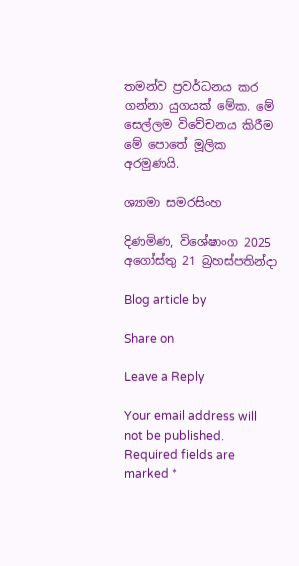තමන්ව ප්‍රවර්ධනය කර ගන්නා යුගයක් මේක. මේ සෙල්ලම විවේචනය කිරීම මේ පොතේ මූලික අරමුණයි.

ශ්‍යාමා සමරසිංහ

දිණමිණ, විශේෂාංග 2025 අගෝස්තු 21 බ්‍රහස්පතින්දා

Blog article by

Share on

Leave a Reply

Your email address will not be published. Required fields are marked *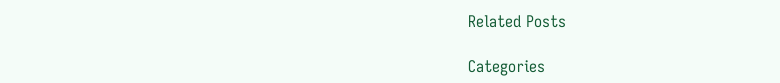Related Posts

Categories